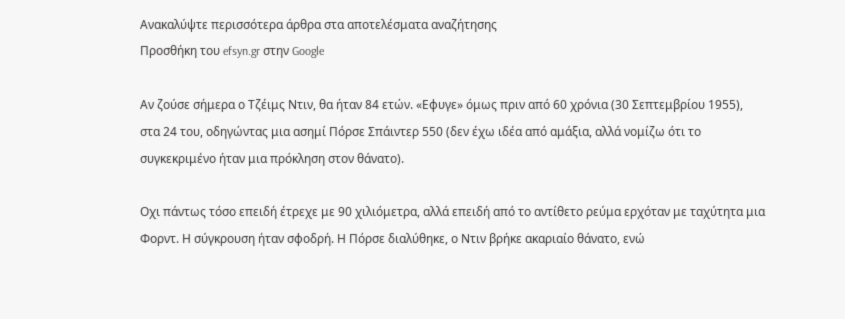Ανακαλύψτε περισσότερα άρθρα στα αποτελέσματα αναζήτησης
Προσθήκη του efsyn.gr στην Google

Αν ζούσε σήμερα ο Τζέιμς Ντιν, θα ήταν 84 ετών. «Εφυγε» όμως πριν από 60 χρόνια (30 Σεπτεμβρίου 1955), στα 24 του, οδηγώντας μια ασημί Πόρσε Σπάιντερ 550 (δεν έχω ιδέα από αμάξια, αλλά νομίζω ότι το συγκεκριμένο ήταν μια πρόκληση στον θάνατο).

Οχι πάντως τόσο επειδή έτρεχε με 90 χιλιόμετρα, αλλά επειδή από το αντίθετο ρεύμα ερχόταν με ταχύτητα μια Φορντ. Η σύγκρουση ήταν σφοδρή. Η Πόρσε διαλύθηκε, ο Ντιν βρήκε ακαριαίο θάνατο, ενώ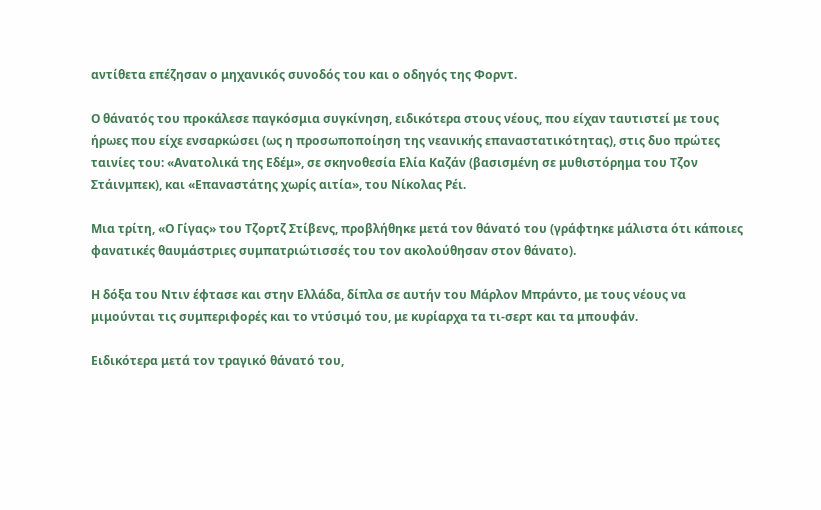αντίθετα επέζησαν ο μηχανικός συνοδός του και ο οδηγός της Φορντ.

Ο θάνατός του προκάλεσε παγκόσμια συγκίνηση, ειδικότερα στους νέους, που είχαν ταυτιστεί με τους ήρωες που είχε ενσαρκώσει (ως η προσωποποίηση της νεανικής επαναστατικότητας), στις δυο πρώτες ταινίες του: «Ανατολικά της Εδέμ», σε σκηνοθεσία Ελία Καζάν (βασισμένη σε μυθιστόρημα του Τζον Στάινμπεκ), και «Επαναστάτης χωρίς αιτία», του Νίκολας Ρέι.

Μια τρίτη, «Ο Γίγας» του Τζορτζ Στίβενς, προβλήθηκε μετά τον θάνατό του (γράφτηκε μάλιστα ότι κάποιες φανατικές θαυμάστριες συμπατριώτισσές του τον ακολούθησαν στον θάνατο).

Η δόξα του Ντιν έφτασε και στην Ελλάδα, δίπλα σε αυτήν του Μάρλον Μπράντο, με τους νέους να μιμούνται τις συμπεριφορές και το ντύσιμό του, με κυρίαρχα τα τι-σερτ και τα μπουφάν.

Ειδικότερα μετά τον τραγικό θάνατό του,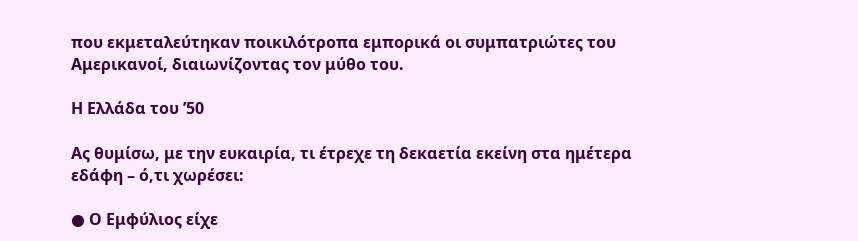που εκμεταλεύτηκαν ποικιλότροπα εμπορικά οι συμπατριώτες του Αμερικανοί, διαιωνίζοντας τον μύθο του.

Η Ελλάδα του ’50

Ας θυμίσω, με την ευκαιρία, τι έτρεχε τη δεκαετία εκείνη στα ημέτερα εδάφη – ό,τι χωρέσει:

● Ο Εμφύλιος είχε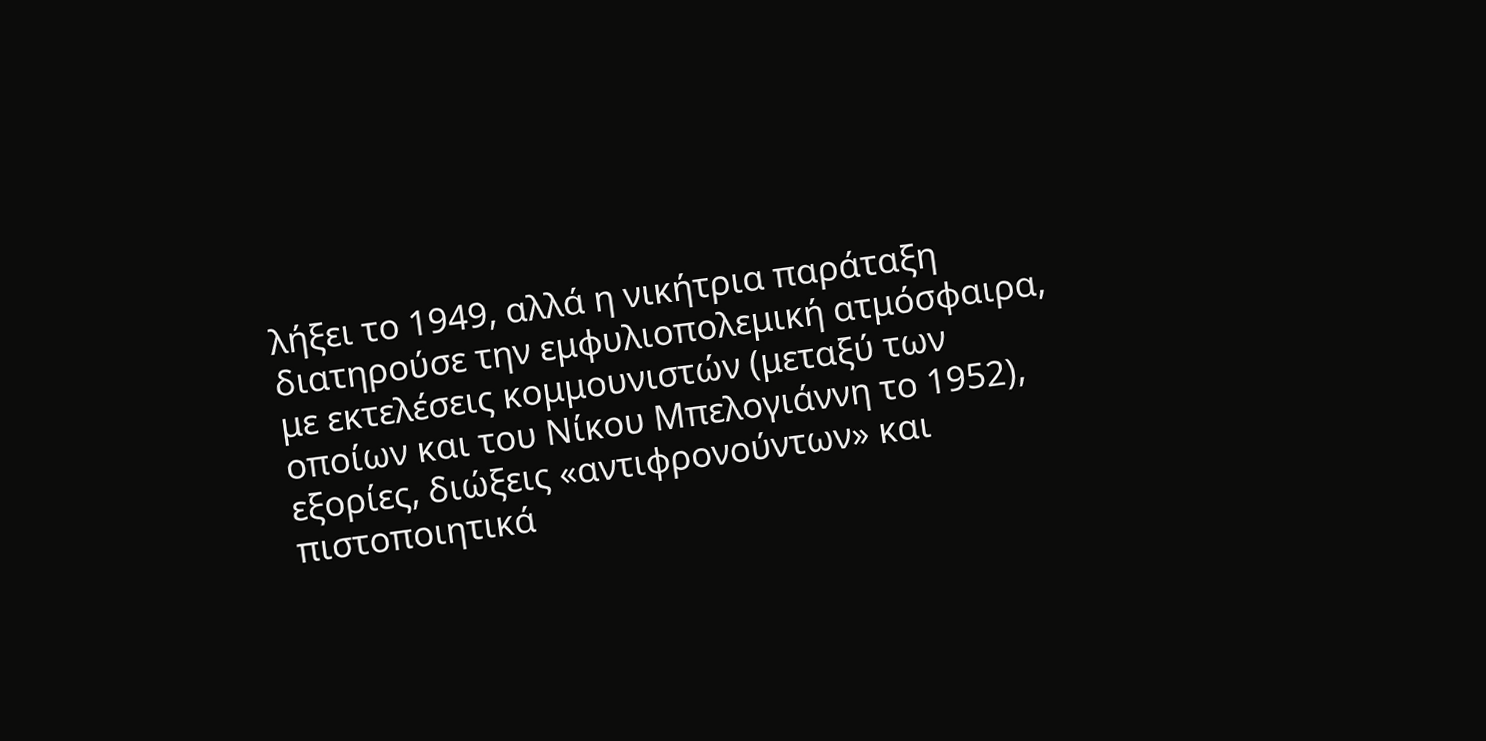λήξει το 1949, αλλά η νικήτρια παράταξη διατηρούσε την εμφυλιοπολεμική ατμόσφαιρα, με εκτελέσεις κομμουνιστών (μεταξύ των οποίων και του Νίκου Μπελογιάννη το 1952), εξορίες, διώξεις «αντιφρονούντων» και πιστοποιητικά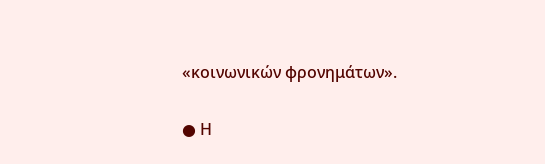«κοινωνικών φρονημάτων».

● Η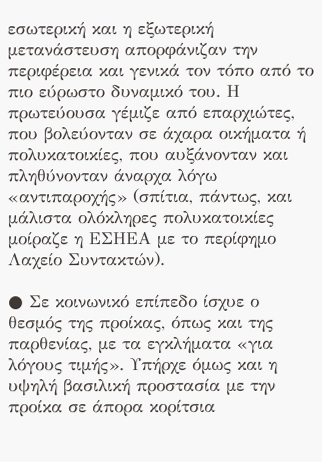εσωτερική και η εξωτερική μετανάστευση απορφάνιζαν την περιφέρεια και γενικά τον τόπο από το πιο εύρωστο δυναμικό του. Η πρωτεύουσα γέμιζε από επαρχιώτες, που βολεύονταν σε άχαρα οικήματα ή πολυκατοικίες, που αυξάνονταν και πληθύνονταν άναρχα λόγω «αντιπαροχής» (σπίτια, πάντως, και μάλιστα ολόκληρες πολυκατοικίες μοίραζε η ΕΣΗΕΑ με το περίφημο Λαχείο Συντακτών).

● Σε κοινωνικό επίπεδο ίσχυε ο θεσμός της προίκας, όπως και της παρθενίας, με τα εγκλήματα «για λόγους τιμής». Υπήρχε όμως και η υψηλή βασιλική προστασία με την προίκα σε άπορα κορίτσια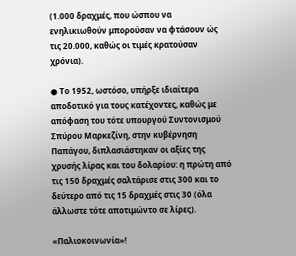(1.000 δραχμές, που ώσπου να ενηλικιωθούν μπορούσαν να φτάσουν ώς τις 20.000, καθώς οι τιμές κρατούσαν χρόνια).

● Το 1952, ωστόσο, υπήρξε ιδιαίτερα αποδοτικό για τους κατέχοντες, καθώς με απόφαση του τότε υπουργού Συντονισμού Σπύρου Μαρκεζίνη, στην κυβέρνηση Παπάγου, διπλασιάστηκαν οι αξίες της χρυσής λίρας και του δολαρίου: η πρώτη από τις 150 δραχμές σαλτάρισε στις 300 και το δεύτερο από τις 15 δραχμές στις 30 (όλα άλλωστε τότε αποτιμώντο σε λίρες).

«Παλιοκοινωνία»!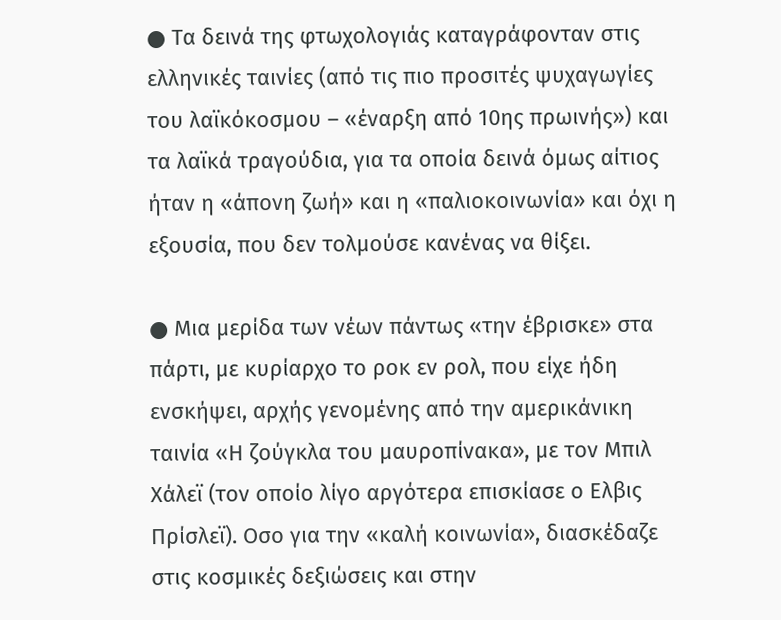● Τα δεινά της φτωχολογιάς καταγράφονταν στις ελληνικές ταινίες (από τις πιο προσιτές ψυχαγωγίες του λαϊκόκοσμου – «έναρξη από 10ης πρωινής») και τα λαϊκά τραγούδια, για τα οποία δεινά όμως αίτιος ήταν η «άπονη ζωή» και η «παλιοκοινωνία» και όχι η εξουσία, που δεν τολμούσε κανένας να θίξει.

● Μια μερίδα των νέων πάντως «την έβρισκε» στα πάρτι, με κυρίαρχο το ροκ εν ρολ, που είχε ήδη ενσκήψει, αρχής γενομένης από την αμερικάνικη ταινία «Η ζούγκλα του μαυροπίνακα», με τον Μπιλ Χάλεϊ (τον οποίο λίγο αργότερα επισκίασε ο Ελβις Πρίσλεϊ). Οσο για την «καλή κοινωνία», διασκέδαζε στις κοσμικές δεξιώσεις και στην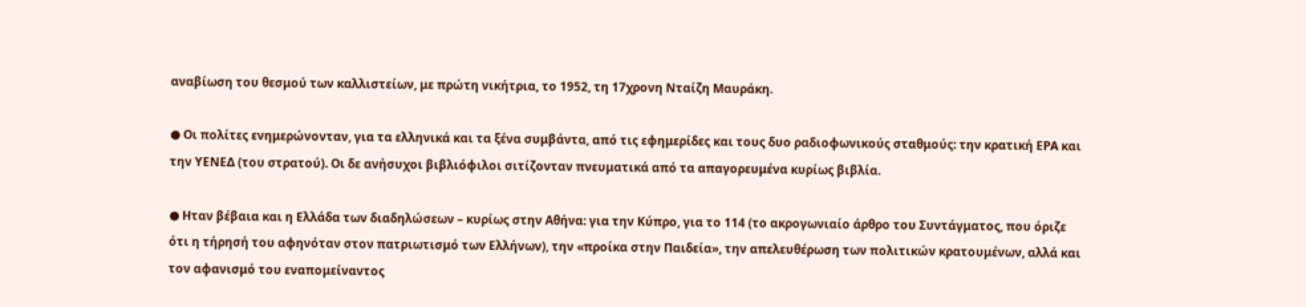αναβίωση του θεσμού των καλλιστείων, με πρώτη νικήτρια, το 1952, τη 17χρονη Νταίζη Μαυράκη.

● Οι πολίτες ενημερώνονταν, για τα ελληνικά και τα ξένα συμβάντα, από τις εφημερίδες και τους δυο ραδιοφωνικούς σταθμούς: την κρατική ΕΡΑ και την ΥΕΝΕΔ (του στρατού). Οι δε ανήσυχοι βιβλιόφιλοι σιτίζονταν πνευματικά από τα απαγορευμένα κυρίως βιβλία.

● Ηταν βέβαια και η Ελλάδα των διαδηλώσεων – κυρίως στην Αθήνα: για την Κύπρο, για το 114 (το ακρογωνιαίο άρθρο του Συντάγματος, που όριζε ότι η τήρησή του αφηνόταν στον πατριωτισμό των Ελλήνων), την «προίκα στην Παιδεία», την απελευθέρωση των πολιτικών κρατουμένων, αλλά και τον αφανισμό του εναπομείναντος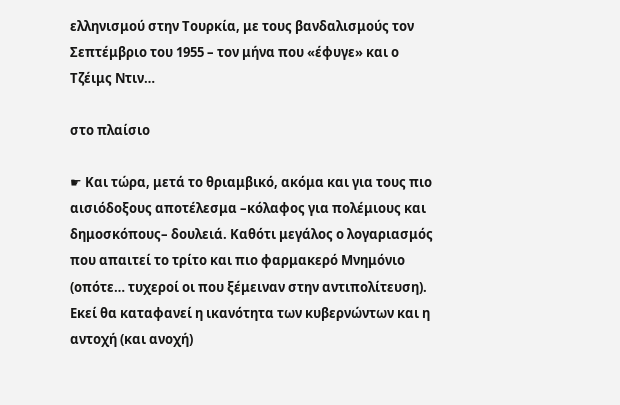ελληνισμού στην Τουρκία, με τους βανδαλισμούς τον Σεπτέμβριο του 1955 – τον μήνα που «έφυγε» και ο Τζέιμς Ντιν…

στο πλαίσιο

☛ Και τώρα, μετά το θριαμβικό, ακόμα και για τους πιο αισιόδοξους αποτέλεσμα –κόλαφος για πολέμιους και δημοσκόπους– δουλειά. Καθότι μεγάλος ο λογαριασμός που απαιτεί το τρίτο και πιο φαρμακερό Μνημόνιο (οπότε… τυχεροί οι που ξέμειναν στην αντιπολίτευση). Εκεί θα καταφανεί η ικανότητα των κυβερνώντων και η αντοχή (και ανοχή)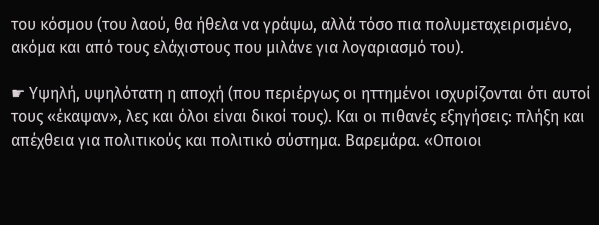του κόσμου (του λαού, θα ήθελα να γράψω, αλλά τόσο πια πολυμεταχειρισμένο, ακόμα και από τους ελάχιστους που μιλάνε για λογαριασμό του).

☛ Υψηλή, υψηλότατη η αποχή (που περιέργως οι ηττημένοι ισχυρίζονται ότι αυτοί τους «έκαψαν», λες και όλοι είναι δικοί τους). Και οι πιθανές εξηγήσεις: πλήξη και απέχθεια για πολιτικούς και πολιτικό σύστημα. Βαρεμάρα. «Οποιοι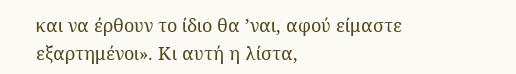και να έρθουν το ίδιο θα ’ναι, αφού είμαστε εξαρτημένοι». Κι αυτή η λίστα,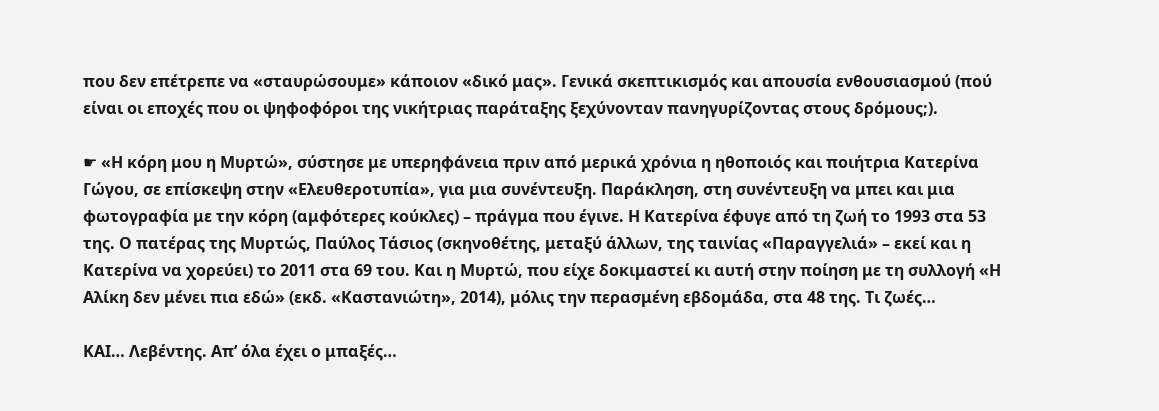που δεν επέτρεπε να «σταυρώσουμε» κάποιον «δικό μας». Γενικά σκεπτικισμός και απουσία ενθουσιασμού (πού είναι οι εποχές που οι ψηφοφόροι της νικήτριας παράταξης ξεχύνονταν πανηγυρίζοντας στους δρόμους;).

☛ «Η κόρη μου η Μυρτώ», σύστησε με υπερηφάνεια πριν από μερικά χρόνια η ηθοποιός και ποιήτρια Κατερίνα Γώγου, σε επίσκεψη στην «Ελευθεροτυπία», για μια συνέντευξη. Παράκληση, στη συνέντευξη να μπει και μια φωτογραφία με την κόρη (αμφότερες κούκλες) – πράγμα που έγινε. Η Κατερίνα έφυγε από τη ζωή το 1993 στα 53 της. Ο πατέρας της Μυρτώς, Παύλος Τάσιος (σκηνοθέτης, μεταξύ άλλων, της ταινίας «Παραγγελιά» – εκεί και η Κατερίνα να χορεύει) το 2011 στα 69 του. Και η Μυρτώ, που είχε δοκιμαστεί κι αυτή στην ποίηση με τη συλλογή «Η Αλίκη δεν μένει πια εδώ» (εκδ. «Καστανιώτη», 2014), μόλις την περασμένη εβδομάδα, στα 48 της. Τι ζωές…

ΚΑΙ… Λεβέντης. Απ’ όλα έχει ο μπαξές…